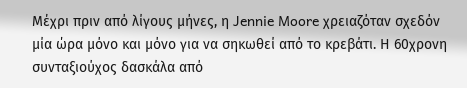Μέχρι πριν από λίγους μήνες, η Jennie Moore χρειαζόταν σχεδόν μία ώρα μόνο και μόνο για να σηκωθεί από το κρεβάτι. Η 60χρονη συνταξιούχος δασκάλα από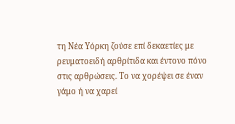τη Νέα Υόρκη ζούσε επί δεκαετίες με ρευματοειδή αρθρίτιδα και έντονο πόνο στις αρθρώσεις. Το να χορέψει σε έναν γάμο ή να χαρεί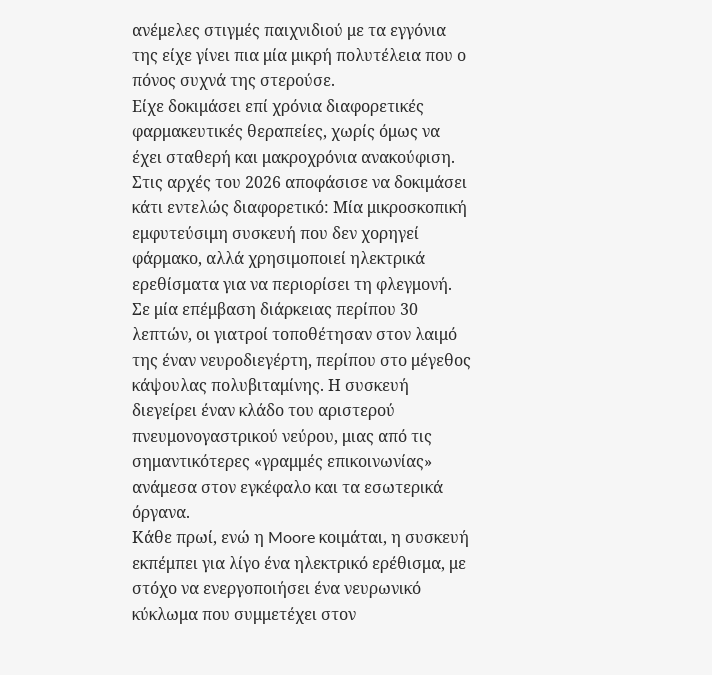ανέμελες στιγμές παιχνιδιού με τα εγγόνια της είχε γίνει πια μία μικρή πολυτέλεια που ο πόνος συχνά της στερούσε.
Είχε δοκιμάσει επί χρόνια διαφορετικές φαρμακευτικές θεραπείες, χωρίς όμως να έχει σταθερή και μακροχρόνια ανακούφιση. Στις αρχές του 2026 αποφάσισε να δοκιμάσει κάτι εντελώς διαφορετικό: Μία μικροσκοπική εμφυτεύσιμη συσκευή που δεν χορηγεί φάρμακο, αλλά χρησιμοποιεί ηλεκτρικά ερεθίσματα για να περιορίσει τη φλεγμονή.
Σε μία επέμβαση διάρκειας περίπου 30 λεπτών, οι γιατροί τοποθέτησαν στον λαιμό της έναν νευροδιεγέρτη, περίπου στο μέγεθος κάψουλας πολυβιταμίνης. Η συσκευή διεγείρει έναν κλάδο του αριστερού πνευμονογαστρικού νεύρου, μιας από τις σημαντικότερες «γραμμές επικοινωνίας» ανάμεσα στον εγκέφαλο και τα εσωτερικά όργανα.
Κάθε πρωί, ενώ η Moore κοιμάται, η συσκευή εκπέμπει για λίγο ένα ηλεκτρικό ερέθισμα, με στόχο να ενεργοποιήσει ένα νευρωνικό κύκλωμα που συμμετέχει στον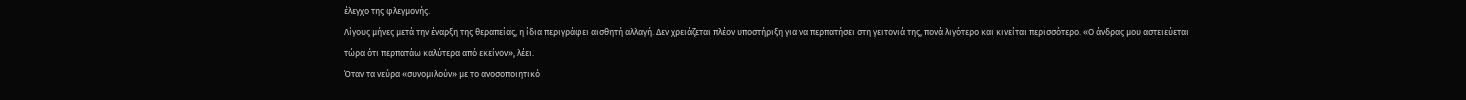έλεγχο της φλεγμονής.
Λίγους μήνες μετά την έναρξη της θεραπείας, η ίδια περιγράφει αισθητή αλλαγή. Δεν χρειάζεται πλέον υποστήριξη για να περπατήσει στη γειτονιά της, πονά λιγότερο και κινείται περισσότερο. «Ο άνδρας μου αστειεύεται τώρα ότι περπατάω καλύτερα από εκείνον», λέει.
Όταν τα νεύρα «συνομιλούν» με το ανοσοποιητικό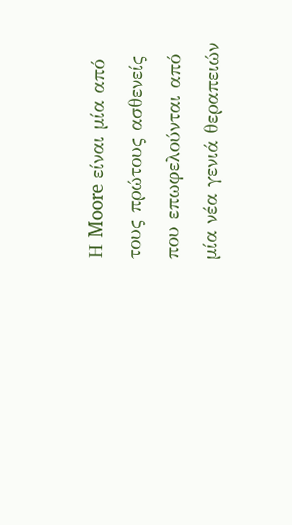Η Moore είναι μία από τους πρώτους ασθενείς που επωφελούνται από μία νέα γενιά θεραπειών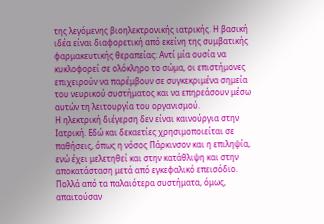της λεγόμενης βιοηλεκτρονικής ιατρικής. Η βασική ιδέα είναι διαφορετική από εκείνη της συμβατικής φαρμακευτικής θεραπείας: Αντί μία ουσία να κυκλοφορεί σε ολόκληρο το σώμα, οι επιστήμονες επιχειρούν να παρέμβουν σε συγκεκριμένα σημεία του νευρικού συστήματος και να επηρεάσουν μέσω αυτών τη λειτουργία του οργανισμού.
Η ηλεκτρική διέγερση δεν είναι καινούργια στην Ιατρική. Εδώ και δεκαετίες χρησιμοποιείται σε παθήσεις, όπως η νόσος Πάρκινσον και η επιληψία, ενώ έχει μελετηθεί και στην κατάθλιψη και στην αποκατάσταση μετά από εγκεφαλικό επεισόδιο. Πολλά από τα παλαιότερα συστήματα, όμως, απαιτούσαν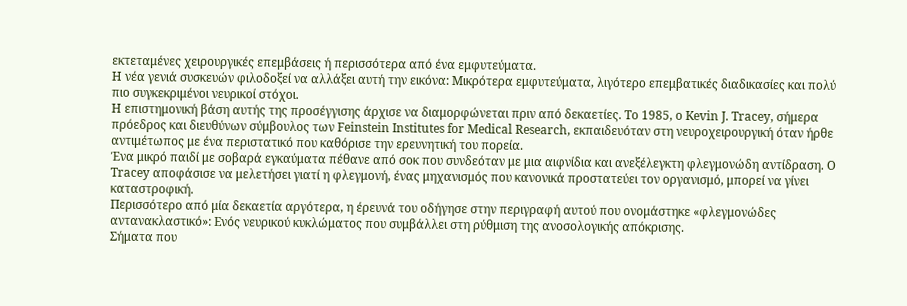εκτεταμένες χειρουργικές επεμβάσεις ή περισσότερα από ένα εμφυτεύματα.
Η νέα γενιά συσκευών φιλοδοξεί να αλλάξει αυτή την εικόνα: Mικρότερα εμφυτεύματα, λιγότερο επεμβατικές διαδικασίες και πολύ πιο συγκεκριμένοι νευρικοί στόχοι.
Η επιστημονική βάση αυτής της προσέγγισης άρχισε να διαμορφώνεται πριν από δεκαετίες. Το 1985, ο Kevin J. Tracey, σήμερα πρόεδρος και διευθύνων σύμβουλος των Feinstein Institutes for Medical Research, εκπαιδευόταν στη νευροχειρουργική όταν ήρθε αντιμέτωπος με ένα περιστατικό που καθόρισε την ερευνητική του πορεία.
Ένα μικρό παιδί με σοβαρά εγκαύματα πέθανε από σοκ που συνδεόταν με μια αιφνίδια και ανεξέλεγκτη φλεγμονώδη αντίδραση. Ο Tracey αποφάσισε να μελετήσει γιατί η φλεγμονή, ένας μηχανισμός που κανονικά προστατεύει τον οργανισμό, μπορεί να γίνει καταστροφική.
Περισσότερο από μία δεκαετία αργότερα, η έρευνά του οδήγησε στην περιγραφή αυτού που ονομάστηκε «φλεγμονώδες αντανακλαστικό»: Eνός νευρικού κυκλώματος που συμβάλλει στη ρύθμιση της ανοσολογικής απόκρισης.
Σήματα που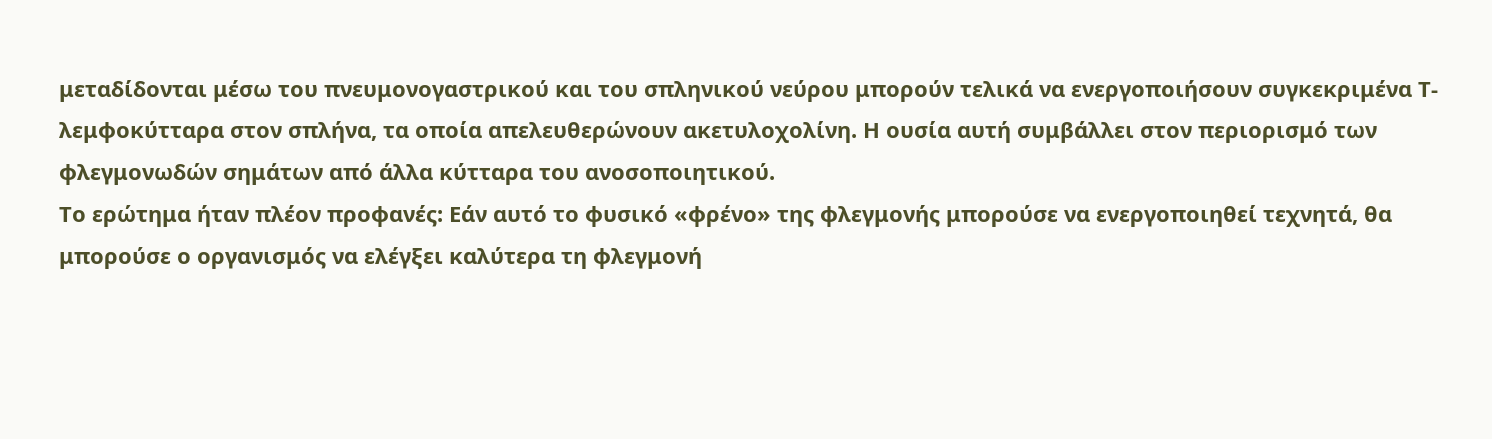μεταδίδονται μέσω του πνευμονογαστρικού και του σπληνικού νεύρου μπορούν τελικά να ενεργοποιήσουν συγκεκριμένα Τ-λεμφοκύτταρα στον σπλήνα, τα οποία απελευθερώνουν ακετυλοχολίνη. Η ουσία αυτή συμβάλλει στον περιορισμό των φλεγμονωδών σημάτων από άλλα κύτταρα του ανοσοποιητικού.
Το ερώτημα ήταν πλέον προφανές: Eάν αυτό το φυσικό «φρένο» της φλεγμονής μπορούσε να ενεργοποιηθεί τεχνητά, θα μπορούσε ο οργανισμός να ελέγξει καλύτερα τη φλεγμονή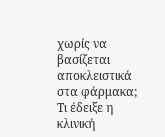χωρίς να βασίζεται αποκλειστικά στα φάρμακα;
Τι έδειξε η κλινική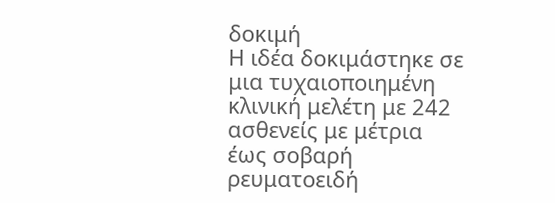δοκιμή
Η ιδέα δοκιμάστηκε σε μια τυχαιοποιημένη κλινική μελέτη με 242 ασθενείς με μέτρια έως σοβαρή ρευματοειδή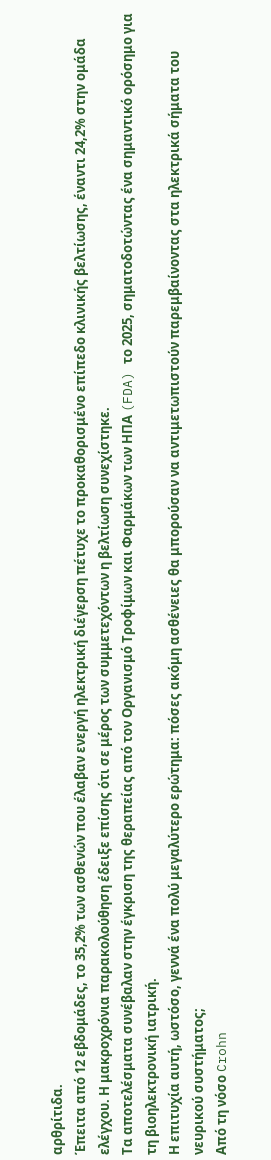αρθρίτιδα.
Έπειτα από 12 εβδομάδες, το 35,2% των ασθενών που έλαβαν ενεργή ηλεκτρική διέγερση πέτυχε το προκαθορισμένο επίπεδο κλινικής βελτίωσης, έναντι 24,2% στην ομάδα ελέγχου. Η μακροχρόνια παρακολούθηση έδειξε επίσης ότι σε μέρος των συμμετεχόντων η βελτίωση συνεχίστηκε.
Τα αποτελέσματα συνέβαλαν στην έγκριση της θεραπείας από τον Οργανισμό Τροφίμων και Φαρμάκων των ΗΠΑ (FDA) το 2025, σηματοδοτώντας ένα σημαντικό ορόσημο για τη βιοηλεκτρονική ιατρική.
Η επιτυχία αυτή, ωστόσο, γεννά ένα πολύ μεγαλύτερο ερώτημα: πόσες ακόμη ασθένειες θα μπορούσαν να αντιμετωπιστούν παρεμβαίνοντας στα ηλεκτρικά σήματα του νευρικού συστήματος;
Από τη νόσο Crohn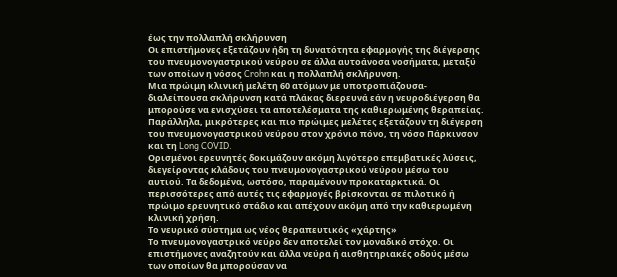έως την πολλαπλή σκλήρυνση
Οι επιστήμονες εξετάζουν ήδη τη δυνατότητα εφαρμογής της διέγερσης του πνευμονογαστρικού νεύρου σε άλλα αυτοάνοσα νοσήματα, μεταξύ των οποίων η νόσος Crohn και η πολλαπλή σκλήρυνση.
Μια πρώιμη κλινική μελέτη 60 ατόμων με υποτροπιάζουσα-διαλείπουσα σκλήρυνση κατά πλάκας διερευνά εάν η νευροδιέγερση θα μπορούσε να ενισχύσει τα αποτελέσματα της καθιερωμένης θεραπείας. Παράλληλα, μικρότερες και πιο πρώιμες μελέτες εξετάζουν τη διέγερση του πνευμονογαστρικού νεύρου στον χρόνιο πόνο, τη νόσο Πάρκινσον και τη Long COVID.
Ορισμένοι ερευνητές δοκιμάζουν ακόμη λιγότερο επεμβατικές λύσεις, διεγείροντας κλάδους του πνευμονογαστρικού νεύρου μέσω του αυτιού. Τα δεδομένα, ωστόσο, παραμένουν προκαταρκτικά. Οι περισσότερες από αυτές τις εφαρμογές βρίσκονται σε πιλοτικό ή πρώιμο ερευνητικό στάδιο και απέχουν ακόμη από την καθιερωμένη κλινική χρήση.
Το νευρικό σύστημα ως νέος θεραπευτικός «χάρτης»
Το πνευμονογαστρικό νεύρο δεν αποτελεί τον μοναδικό στόχο. Οι επιστήμονες αναζητούν και άλλα νεύρα ή αισθητηριακές οδούς μέσω των οποίων θα μπορούσαν να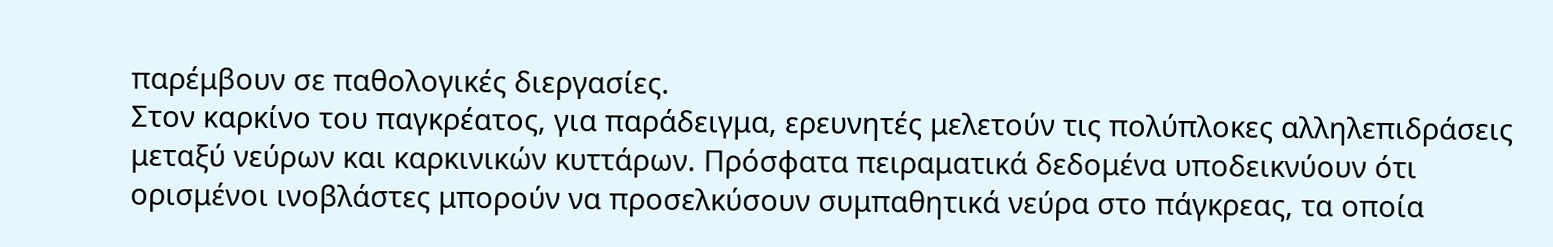παρέμβουν σε παθολογικές διεργασίες.
Στον καρκίνο του παγκρέατος, για παράδειγμα, ερευνητές μελετούν τις πολύπλοκες αλληλεπιδράσεις μεταξύ νεύρων και καρκινικών κυττάρων. Πρόσφατα πειραματικά δεδομένα υποδεικνύουν ότι ορισμένοι ινοβλάστες μπορούν να προσελκύσουν συμπαθητικά νεύρα στο πάγκρεας, τα οποία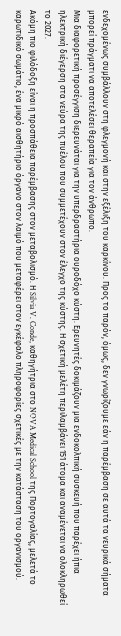ενδεχομένως συμβάλλουν στη φλεγμονή και στην εξέλιξη του καρκίνου. Προς το παρόν, όμως, δεν γνωρίζουμε εάν η παρέμβαση σε αυτά τα νευρικά σήματα μπορεί πράγματι να αποτελέσει θεραπεία για τον άνθρωπο.
Μια διαφορετική προσέγγιση διερευνάται για την υπερδραστήρια ουροδόχο κύστη. Ερευνητές δοκιμάζουν μια ενδοκολπική συσκευή που παρέχει ήπια ηλεκτρική διέγερση στα νεύρα της πυέλου που συμμετέχουν στον έλεγχο της κύστης. Η σχετική μελέτη περιλαμβάνει 151 άτομα και αναμένεται να ολοκληρωθεί το 2027.
Ακόμη πιο φιλόδοξη είναι η προσπάθεια παρέμβασης στον μεταβολισμό. Η Silvia V. Conde, καθηγήτρια στο NOVA Medical School της Πορτογαλίας, μελετά το καρωτιδικό σωμάτιο, ένα μικρό αισθητήριο όργανο στον λαιμό που μεταφέρει στον εγκέφαλο πληροφορίες σχετικές με την κατάσταση του οργανισμού.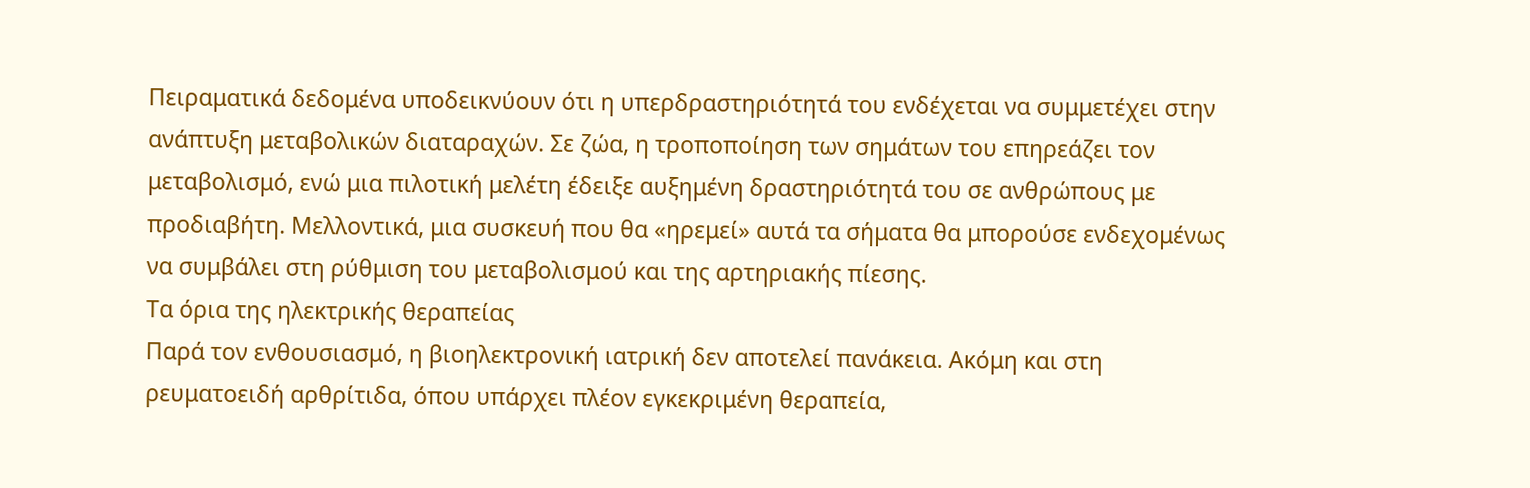Πειραματικά δεδομένα υποδεικνύουν ότι η υπερδραστηριότητά του ενδέχεται να συμμετέχει στην ανάπτυξη μεταβολικών διαταραχών. Σε ζώα, η τροποποίηση των σημάτων του επηρεάζει τον μεταβολισμό, ενώ μια πιλοτική μελέτη έδειξε αυξημένη δραστηριότητά του σε ανθρώπους με προδιαβήτη. Μελλοντικά, μια συσκευή που θα «ηρεμεί» αυτά τα σήματα θα μπορούσε ενδεχομένως να συμβάλει στη ρύθμιση του μεταβολισμού και της αρτηριακής πίεσης.
Τα όρια της ηλεκτρικής θεραπείας
Παρά τον ενθουσιασμό, η βιοηλεκτρονική ιατρική δεν αποτελεί πανάκεια. Ακόμη και στη ρευματοειδή αρθρίτιδα, όπου υπάρχει πλέον εγκεκριμένη θεραπεία,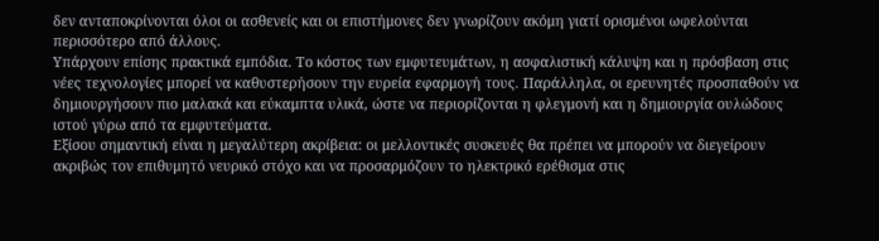δεν ανταποκρίνονται όλοι οι ασθενείς και οι επιστήμονες δεν γνωρίζουν ακόμη γιατί ορισμένοι ωφελούνται περισσότερο από άλλους.
Υπάρχουν επίσης πρακτικά εμπόδια. Το κόστος των εμφυτευμάτων, η ασφαλιστική κάλυψη και η πρόσβαση στις νέες τεχνολογίες μπορεί να καθυστερήσουν την ευρεία εφαρμογή τους. Παράλληλα, οι ερευνητές προσπαθούν να δημιουργήσουν πιο μαλακά και εύκαμπτα υλικά, ώστε να περιορίζονται η φλεγμονή και η δημιουργία ουλώδους ιστού γύρω από τα εμφυτεύματα.
Εξίσου σημαντική είναι η μεγαλύτερη ακρίβεια: οι μελλοντικές συσκευές θα πρέπει να μπορούν να διεγείρουν ακριβώς τον επιθυμητό νευρικό στόχο και να προσαρμόζουν το ηλεκτρικό ερέθισμα στις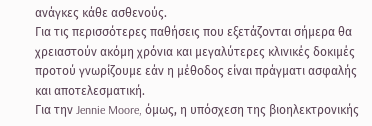ανάγκες κάθε ασθενούς.
Για τις περισσότερες παθήσεις που εξετάζονται σήμερα θα χρειαστούν ακόμη χρόνια και μεγαλύτερες κλινικές δοκιμές προτού γνωρίζουμε εάν η μέθοδος είναι πράγματι ασφαλής και αποτελεσματική.
Για την Jennie Moore, όμως, η υπόσχεση της βιοηλεκτρονικής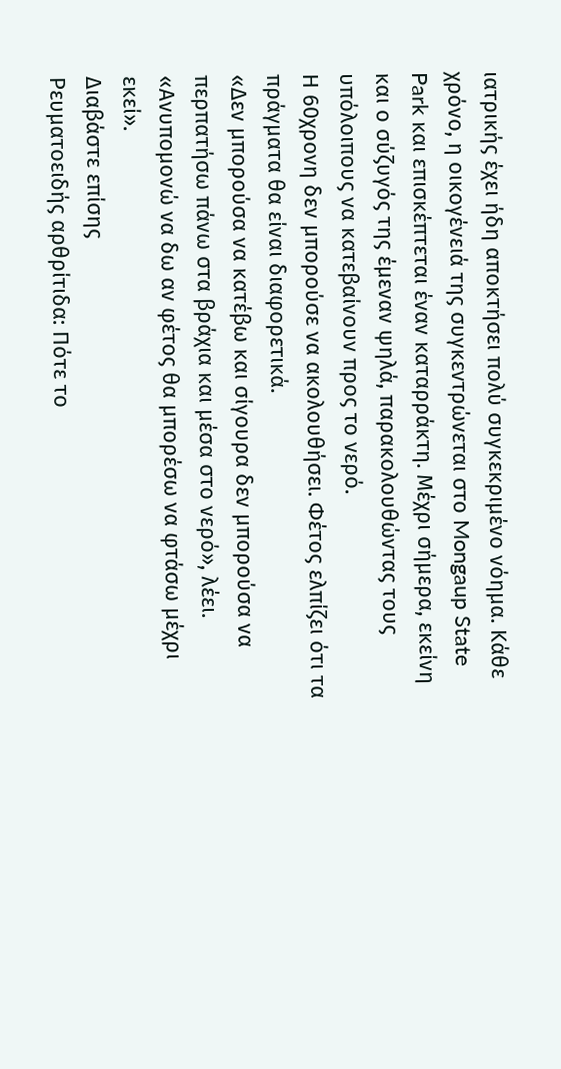ιατρικής έχει ήδη αποκτήσει πολύ συγκεκριμένο νόημα. Κάθε χρόνο, η οικογένειά της συγκεντρώνεται στο Mongaup State Park και επισκέπτεται έναν καταρράκτη. Μέχρι σήμερα, εκείνη και ο σύζυγός της έμεναν ψηλά, παρακολουθώντας τους υπόλοιπους να κατεβαίνουν προς το νερό.
Η 60χρονη δεν μπορούσε να ακολουθήσει. Φέτος ελπίζει ότι τα πράγματα θα είναι διαφορετικά.
«Δεν μπορούσα να κατέβω και σίγουρα δεν μπορούσα να περπατήσω πάνω στα βράχια και μέσα στο νερό», λέει. «Ανυπομονώ να δω αν φέτος θα μπορέσω να φτάσω μέχρι εκεί».
Διαβάστε επίσης
Ρευματοειδής αρθρίτιδα: Πότε το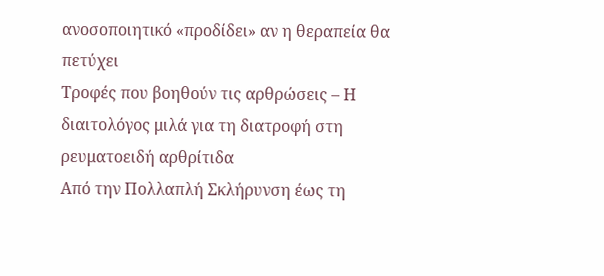ανοσοποιητικό «προδίδει» αν η θεραπεία θα πετύχει
Τροφές που βοηθούν τις αρθρώσεις – Η διαιτολόγος μιλά για τη διατροφή στη ρευματοειδή αρθρίτιδα
Από την Πολλαπλή Σκλήρυνση έως τη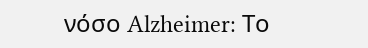νόσο Alzheimer: Το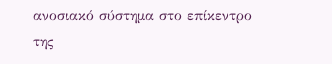ανοσιακό σύστημα στο επίκεντρο της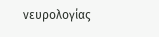νευρολογίας